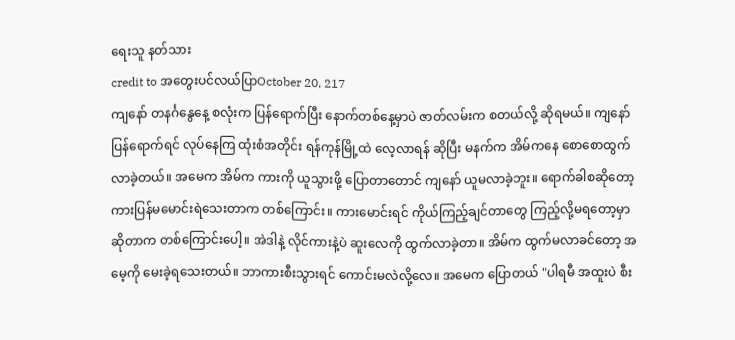ရေးသူ နတ်သား
credit to အတွေးပင်လယ်ပြာOctober 20, 217
ကျနော် တနင်္ဂနွေနေ့ စလုံးက ပြန်ရောက်ပြီး နောက်တစ်နေ့မှာပဲ ဇာတ်လမ်းက စတယ်လို့ ဆိုရမယ်။ ကျနော်ပြန်ရောက်ရင် လုပ်နေကြ ထုံးစံအတိုင်း ရန်ကုန်မြို့ထဲ လေ့လာရန် ဆိုပြီး မနက်က အိမ်ကနေ စောစောထွက်လာခဲ့တယ်။ အမေက အိမ်က ကားကို ယူသွားဖို့ ပြောတာတောင် ကျနော် ယူမလာခဲ့ဘူး။ ရောက်ခါစဆိုတော့ ကားပြန်မမောင်းရဲသေးတာက တစ်ကြောင်း။ ကားမောင်းရင် ကိုယ်ကြည့်ချင်တာတွေ ကြည့်လို့မရတော့မှာ ဆိုတာက တစ်ကြောင်းပေါ့။ အဲဒါနဲ့ လိုင်ကားနဲ့ပဲ ဆူးလေကို ထွက်လာခဲ့တာ။ အိမ်က ထွက်မလာခင်တော့ အမေ့ကို မေးခဲ့ရသေးတယ်။ ဘာကားစီးသွားရင် ကောင်းမလဲလို့လေ။ အမေက ပြောတယ် "ပါရမီ အထူးပဲ စီး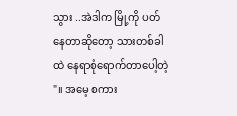သွား ..အဲဒါက မြို့ကို ပတ်နေတာဆိုတော့ သားတစ်ခါထဲ နေရာစုံရောက်တာပေါ့တဲ့ "။ အမေ့ စကား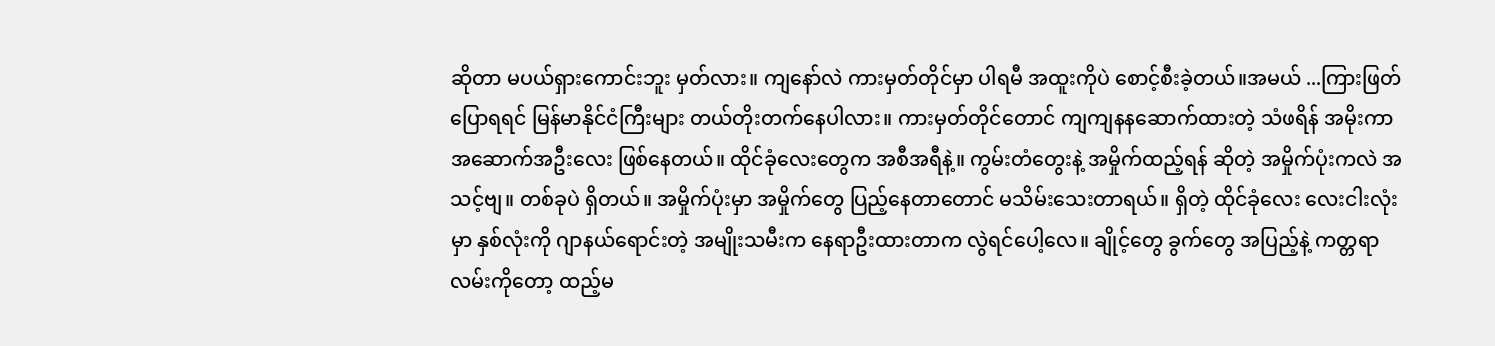ဆိုတာ မပယ်ရှားကောင်းဘူး မှတ်လား။ ကျနော်လဲ ကားမှတ်တိုင်မှာ ပါရမီ အထူးကိုပဲ စောင့်စီးခဲ့တယ်။အမယ် ...ကြားဖြတ်ပြောရရင် မြန်မာနိုင်ငံကြီးများ တယ်တိုးတက်နေပါလား။ ကားမှတ်တိုင်တောင် ကျကျနနဆောက်ထားတဲ့ သံဖရိန် အမိုးကာ အဆောက်အဦးလေး ဖြစ်နေတယ်။ ထိုင်ခုံလေးတွေက အစီအရီနဲ့။ ကွမ်းတံတွေးနဲ့ အမှိုက်ထည့်ရန် ဆိုတဲ့ အမှိုက်ပုံးကလဲ အသင့်ဗျ။ တစ်ခုပဲ ရှိတယ်။ အမှိုက်ပုံးမှာ အမှိုက်တွေ ပြည့်နေတာတောင် မသိမ်းသေးတာရယ်။ ရှိတဲ့ ထိုင်ခုံလေး လေးငါးလုံးမှာ နှစ်လုံးကို ဂျာနယ်ရောင်းတဲ့ အမျိုးသမီးက နေရာဦးထားတာက လွဲရင်ပေါ့လေ။ ချိုင့်တွေ ခွက်တွေ အပြည့်နဲ့ ကတ္တရာလမ်းကိုတော့ ထည့်မ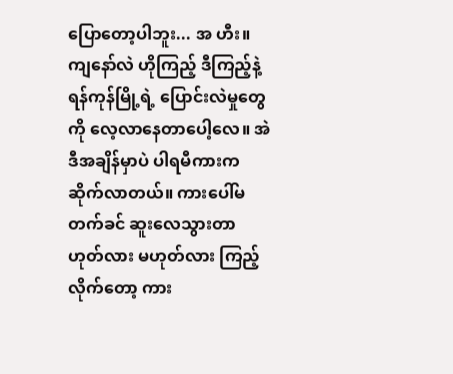ပြောတော့ပါဘူး... အ ဟီး။
ကျနော်လဲ ဟိုကြည့် ဒီကြည့်နဲ့ ရန်ကုန်မြို့ရဲ့ ပြောင်းလဲမှုတွေကို လေ့လာနေတာပေါ့လေ။ အဲဒီအချိန်မှာပဲ ပါရမီကားက ဆိုက်လာတယ်။ ကားပေါ်မတက်ခင် ဆူးလေသွားတာ ဟုတ်လား မဟုတ်လား ကြည့်လိုက်တော့ ကား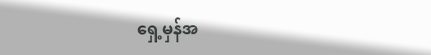ရှေ့မှန်အ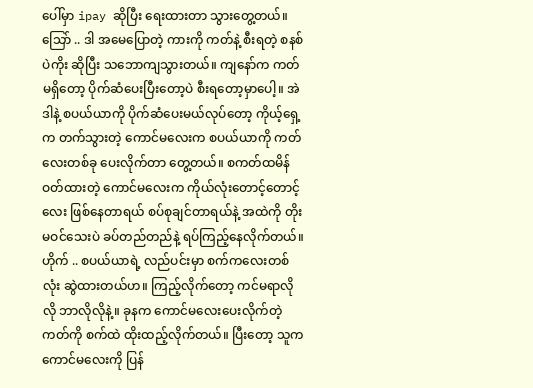ပေါ်မှာ ipay ဆိုပြီး ရေးထားတာ သွားတွေ့တယ်။ သြော် .. ဒါ အမေပြောတဲ့ ကားကို ကတ်နဲ့ စီးရတဲ့ စနစ်ပဲကိုး ဆိုပြီး သဘောကျသွားတယ်။ ကျနော်က ကတ်မရှိတော့ ပိုက်ဆံပေးပြီးတော့ပဲ စီးရတော့မှာပေါ့။ အဲဒါနဲ့ စပယ်ယာကို ပိုက်ဆံပေးမယ်လုပ်တော့ ကိုယ့်ရှေ့က တက်သွားတဲ့ ကောင်မလေးက စပယ်ယာကို ကတ်လေးတစ်ခု ပေးလိုက်တာ တွေ့တယ်။ စကတ်ထမိန်ဝတ်ထားတဲ့ ကောင်မလေးက ကိုယ်လုံးတောင့်တောင့်လေး ဖြစ်နေတာရယ် စပ်စုချင်တာရယ်နဲ့ အထဲကို တိုးမဝင်သေးပဲ ခပ်တည်တည်နဲ့ ရပ်ကြည့်နေလိုက်တယ်။ ဟိုက် .. စပယ်ယာရဲ့ လည်ပင်းမှာ စက်ကလေးတစ်လုံး ဆွဲထားတယ်ဟ။ ကြည့်လိုက်တော့ ကင်မရာလိုလို ဘာလိုလိုနဲ့။ ခုနက ကောင်မလေးပေးလိုက်တဲ့ ကတ်ကို စက်ထဲ ထိုးထည့်လိုက်တယ်။ ပြီးတော့ သူက ကောင်မလေးကို ပြန်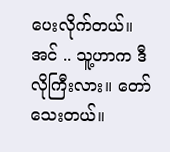ပေးလိုက်တယ်။ အင် .. သူ့ဟာက ဒီလိုကြီးလား။ တော်သေးတယ်။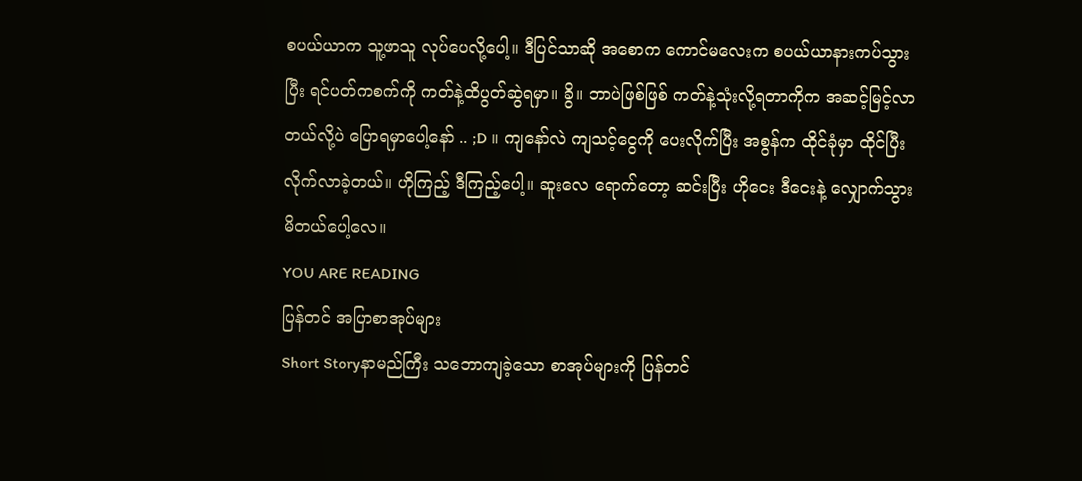စပယ်ယာက သူ့ဖာသူ လုပ်ပေလို့ပေါ့။ ဒီပြင်သာဆို အစောက ကောင်မလေးက စပယ်ယာနားကပ်သွားပြီး ရင်ပတ်ကစက်ကို ကတ်နဲ့ထိပွတ်ဆွဲရမှာ။ ခွိ။ ဘာပဲဖြစ်ဖြစ် ကတ်နဲ့သုံးလို့ရတာကိုက အဆင့်မြင့်လာတယ်လို့ပဲ ပြောရမှာပေါ့နော် .. ;D ။ ကျနော်လဲ ကျသင့်ငွေကို ပေးလိုက်ပြီး အစွန်က ထိုင်ခုံမှာ ထိုင်ပြီး လိုက်လာခဲ့တယ်။ ဟိုကြည့် ဒီကြည့်ပေါ့။ ဆူးလေ ရောက်တော့ ဆင်းပြီး ဟိုငေး ဒီငေးနဲ့ လျှောက်သွားမိတယ်ပေါ့လေ။
YOU ARE READING
ပြန်တင် အပြာစာအုပ်များ
Short Storyနာမည်ကြီး သဘောကျခဲ့သော စာအုပ်များကို ပြန်တင်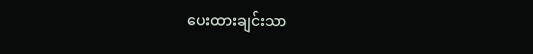ပေးထားချင်းသာ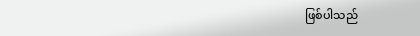ဖြစ်ပါသည်